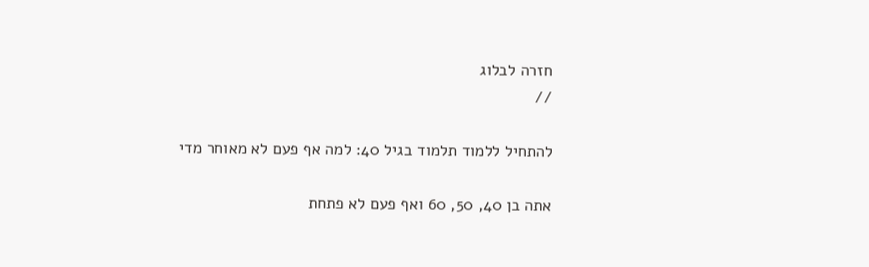חזרה לבלוג
//

להתחיל ללמוד תלמוד בגיל 40: למה אף פעם לא מאוחר מדי

אתה בן 40, 50, 60 ואף פעם לא פתחת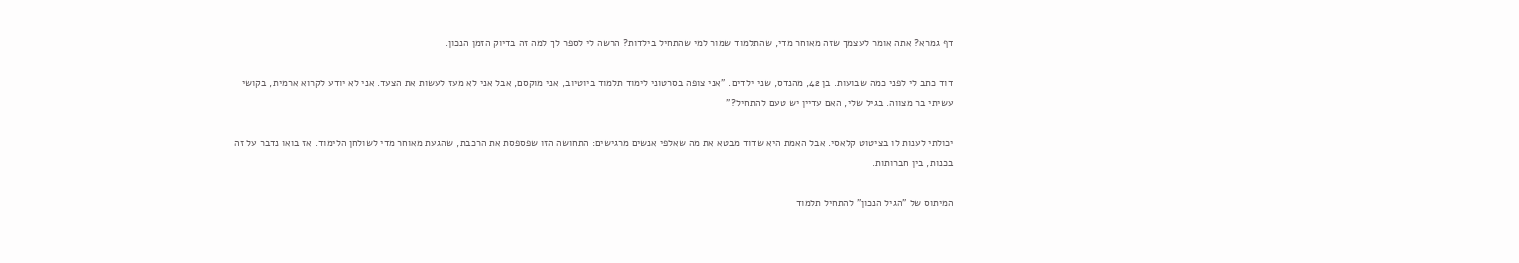דף גמרא? אתה אומר לעצמך שזה מאוחר מדי, שהתלמוד שמור למי שהתחיל בילדות? הרשה לי לספר לך למה זה בדיוק הזמן הנכון.

דוד כתב לי לפני כמה שבועות. בן 42, מהנדס, שני ילדים. "אני צופה בסרטוני לימוד תלמוד ביוטיוב, אני מוקסם, אבל אני לא מעז לעשות את הצעד. אני לא יודע לקרוא ארמית, בקושי עשיתי בר מצווה. בגיל שלי, האם עדיין יש טעם להתחיל?"

יכולתי לענות לו בציטוט קלאסי. אבל האמת היא שדוד מבטא את מה שאלפי אנשים מרגישים: התחושה הזו שפספסת את הרכבת, שהגעת מאוחר מדי לשולחן הלימוד. אז בואו נדבר על זה בכנות, בין חברותות.

המיתוס של "הגיל הנכון" להתחיל תלמוד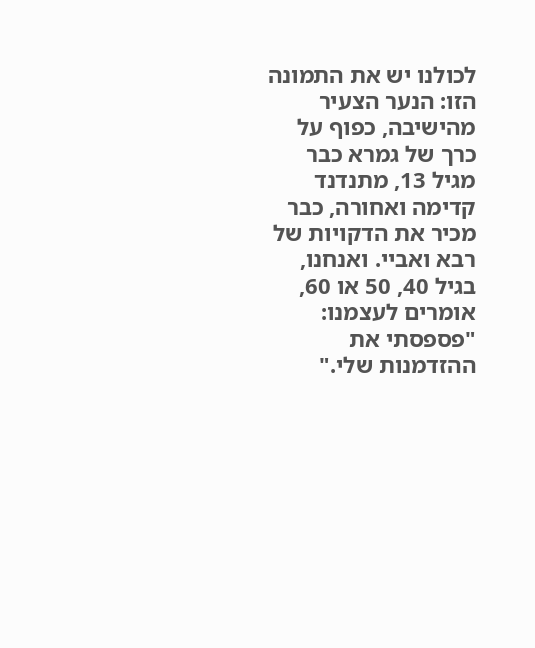לכולנו יש את התמונה הזו: הנער הצעיר מהישיבה, כפוף על כרך של גמרא כבר מגיל 13, מתנדנד קדימה ואחורה, כבר מכיר את הדקויות של רבא ואביי. ואנחנו, בגיל 40, 50 או 60, אומרים לעצמנו: "פספסתי את ההזדמנות שלי."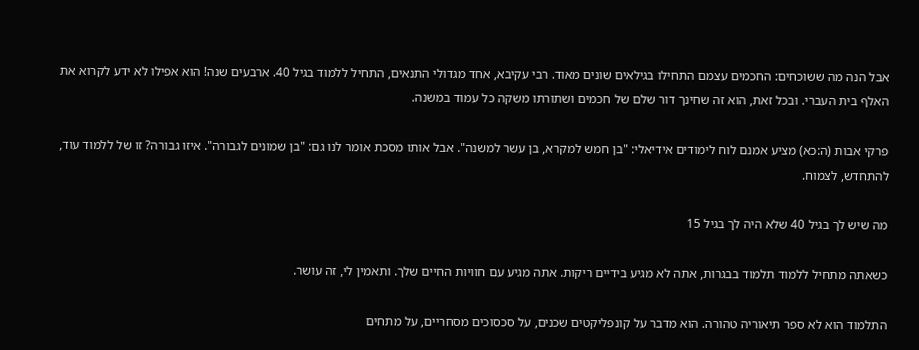אבל הנה מה ששוכחים: החכמים עצמם התחילו בגילאים שונים מאוד. רבי עקיבא, אחד מגדולי התנאים, התחיל ללמוד בגיל 40. ארבעים שנה! הוא אפילו לא ידע לקרוא את האלף בית העברי. ובכל זאת, הוא זה שחינך דור שלם של חכמים ושתורתו משקה כל עמוד במשנה.

פרקי אבות (ה:כא) מציע אמנם לוח לימודים אידיאלי: "בן חמש למקרא, בן עשר למשנה". אבל אותו מסכת אומר לנו גם: "בן שמונים לגבורה". איזו גבורה? זו של ללמוד עוד, להתחדש, לצמוח.

מה שיש לך בגיל 40 שלא היה לך בגיל 15

כשאתה מתחיל ללמוד תלמוד בבגרות, אתה לא מגיע בידיים ריקות. אתה מגיע עם חוויות החיים שלך. ותאמין לי, זה עושר.

התלמוד הוא לא ספר תיאוריה טהורה. הוא מדבר על קונפליקטים שכנים, על סכסוכים מסחריים, על מתחים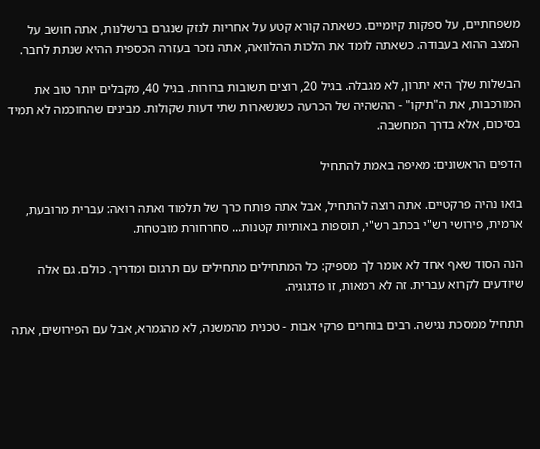משפחתיים, על ספקות קיומיים. כשאתה קורא קטע על אחריות לנזק שנגרם ברשלנות, אתה חושב על המצב ההוא בעבודה. כשאתה לומד את הלכות ההלוואה, אתה נזכר בעזרה הכספית ההיא שנתת לחבר.

הבשלות שלך היא יתרון, לא מגבלה. בגיל 20, רוצים תשובות ברורות. בגיל 40, מקבלים יותר טוב את המורכבות, את ה"תיקו" - ההשהיה של הכרעה כשנשארות שתי דעות שקולות. מבינים שהחוכמה לא תמיד בסיכום, אלא בדרך המחשבה.

הדפים הראשונים: מאיפה באמת להתחיל

בואו נהיה פרקטיים. אתה רוצה להתחיל, אבל אתה פותח כרך של תלמוד ואתה רואה: עברית מרובעת, ארמית, פירושי רש"י בכתב רש"י, תוספות באותיות קטנות... סחרחורת מובטחת.

הנה הסוד שאף אחד לא אומר לך מספיק: כל המתחילים מתחילים עם תרגום ומדריך. כולם. גם אלה שיודעים לקרוא עברית. זה לא רמאות, זו פדגוגיה.

תתחיל ממסכת נגישה. רבים בוחרים פרקי אבות - טכנית מהמשנה, לא מהגמרא, אבל עם הפירושים, אתה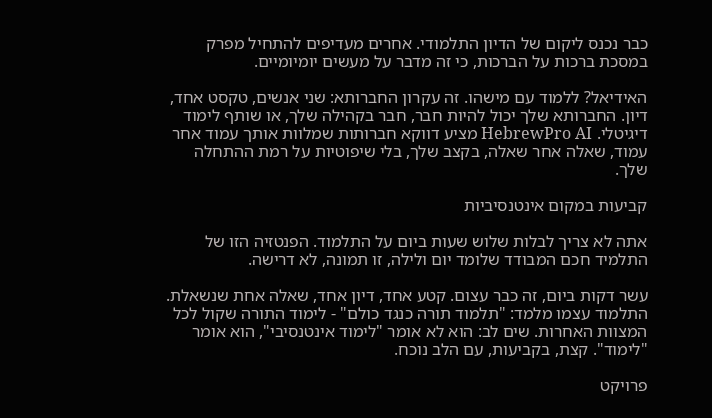כבר נכנס ליקום של הדיון התלמודי. אחרים מעדיפים להתחיל מפרק במסכת ברכות על הברכות, כי זה מדבר על מעשים יומיומיים.

האידיאל? ללמוד עם מישהו. זה עקרון החברותא: שני אנשים, טקסט אחד, דיון. החברותא שלך יכול להיות חבר, חבר בקהילה שלך, או שותף לימוד דיגיטלי. HebrewPro AI מציע דווקא חברותות שמלוות אותך עמוד אחר עמוד, שאלה אחר שאלה, בקצב שלך, בלי שיפוטיות על רמת ההתחלה שלך.

קביעות במקום אינטנסיביות

אתה לא צריך לבלות שלוש שעות ביום על התלמוד. הפנטזיה הזו של התלמיד חכם המבודד שלומד יום ולילה, זו תמונה, לא דרישה.

עשר דקות ביום, זה כבר עצום. קטע אחד, דיון אחד, שאלה אחת שנשאלת. התלמוד עצמו מלמד: "תלמוד תורה כנגד כולם" - לימוד התורה שקול לכל המצוות האחרות. שים לב: הוא לא אומר "לימוד אינטנסיבי", הוא אומר "לימוד". קצת, בקביעות, עם הלב נוכח.

פרויקט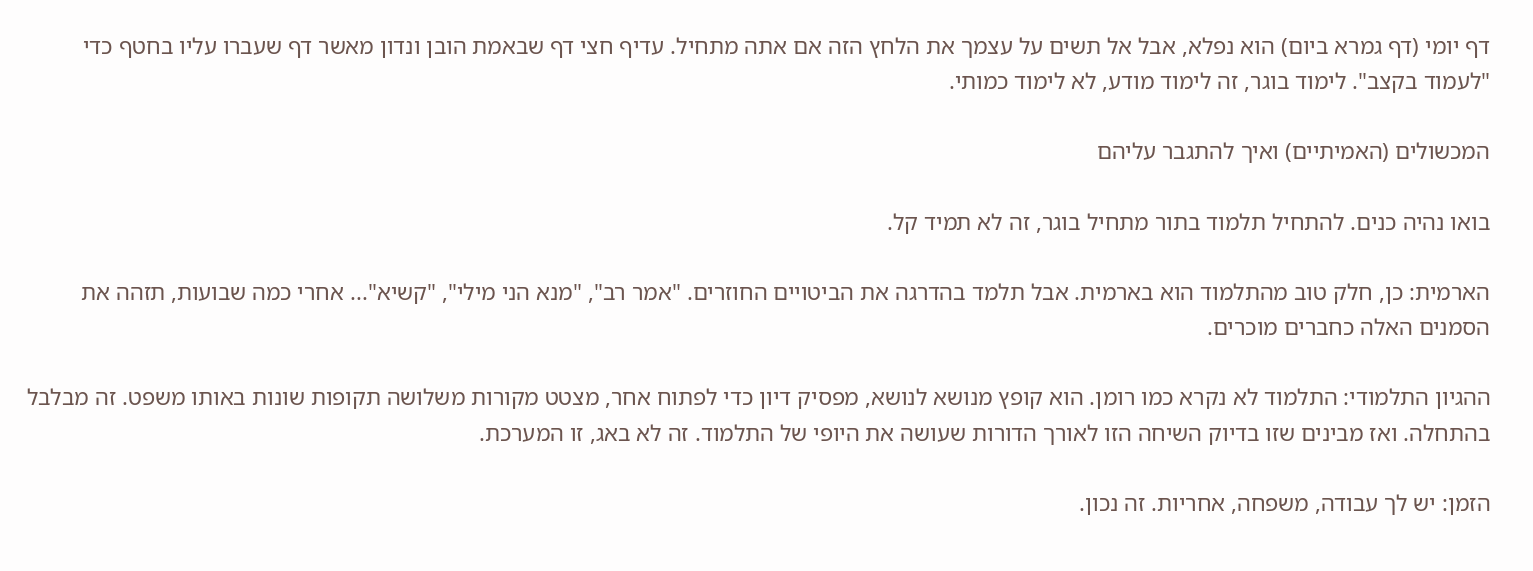דף יומי (דף גמרא ביום) הוא נפלא, אבל אל תשים על עצמך את הלחץ הזה אם אתה מתחיל. עדיף חצי דף שבאמת הובן ונדון מאשר דף שעברו עליו בחטף כדי "לעמוד בקצב". לימוד בוגר, זה לימוד מודע, לא לימוד כמותי.

המכשולים (האמיתיים) ואיך להתגבר עליהם

בואו נהיה כנים. להתחיל תלמוד בתור מתחיל בוגר, זה לא תמיד קל.

הארמית: כן, חלק טוב מהתלמוד הוא בארמית. אבל תלמד בהדרגה את הביטויים החוזרים. "אמר רב", "מנא הני מילי", "קשיא"... אחרי כמה שבועות, תזהה את הסמנים האלה כחברים מוכרים.

ההגיון התלמודי: התלמוד לא נקרא כמו רומן. הוא קופץ מנושא לנושא, מפסיק דיון כדי לפתוח אחר, מצטט מקורות משלושה תקופות שונות באותו משפט. זה מבלבל בהתחלה. ואז מבינים שזו בדיוק השיחה הזו לאורך הדורות שעושה את היופי של התלמוד. זה לא באג, זו המערכת.

הזמן: יש לך עבודה, משפחה, אחריות. זה נכון.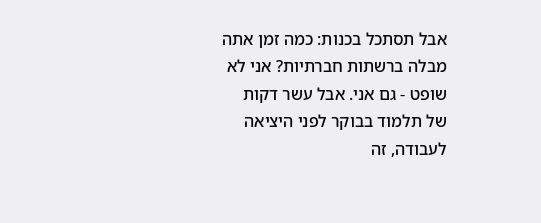אבל תסתכל בכנות: כמה זמן אתה מבלה ברשתות חברתיות? אני לא שופט - גם אני. אבל עשר דקות של תלמוד בבוקר לפני היציאה לעבודה, זה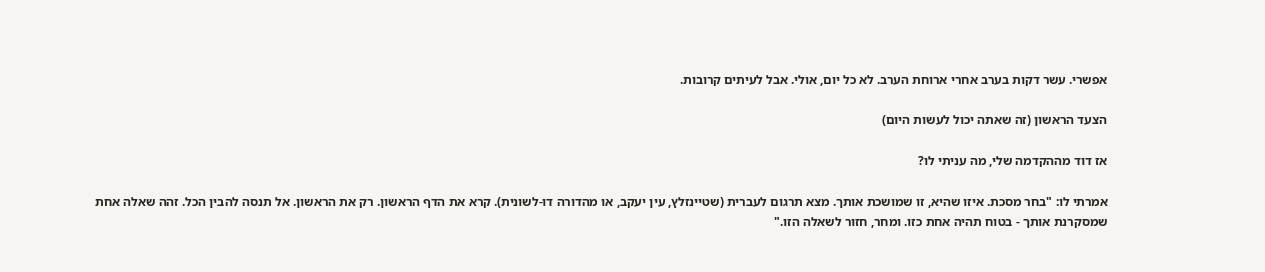אפשרי. עשר דקות בערב אחרי ארוחת הערב. לא כל יום, אולי. אבל לעיתים קרובות.

הצעד הראשון (זה שאתה יכול לעשות היום)

אז דוד מההקדמה שלי, מה עניתי לו?

אמרתי לו: "בחר מסכת. איזו שהיא, זו שמושכת אותך. מצא תרגום לעברית (שטיינזלץ, עין יעקב, או מהדורה דו-לשונית). קרא את הדף הראשון. רק את הראשון. אל תנסה להבין הכל. זהה שאלה אחת שמסקרנת אותך - בטוח תהיה אחת כזו. ומחר, חזור לשאלה הזו."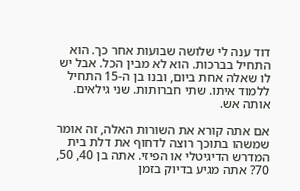דוד ענה לי שלושה שבועות אחר כך. הוא התחיל בברכות. הוא לא מבין הכל. אבל יש לו שאלה אחת ביום, ובנו בן ה-15 התחיל ללמוד איתו. שתי חברותות. שני גילאים. אותה אש.

אם אתה קורא את השורות האלה, זה אומר שמשהו בתוכך רוצה לדחוף את דלת בית המדרש הדיגיטלי או הפיזי. אתה בן 40, 50, 70? אתה מגיע בדיוק בזמן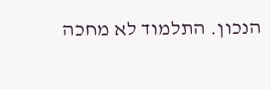הנכון. התלמוד לא מחכה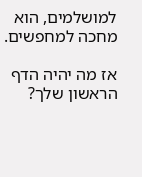למושלמים, הוא מחכה למחפשים.

אז מה יהיה הדף הראשון שלך?